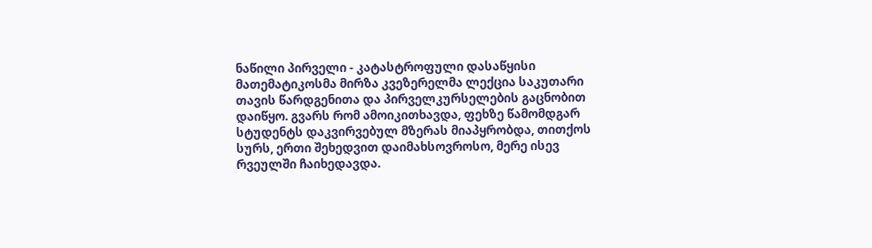ნაწილი პირველი - კატასტროფული დასაწყისი
მათემატიკოსმა მირზა კვეზერელმა ლექცია საკუთარი თავის წარდგენითა და პირველკურსელების გაცნობით დაიწყო. გვარს რომ ამოიკითხავდა, ფეხზე წამომდგარ სტუდენტს დაკვირვებულ მზერას მიაპყრობდა, თითქოს სურს, ერთი შეხედვით დაიმახსოვროსო, მერე ისევ რვეულში ჩაიხედავდა.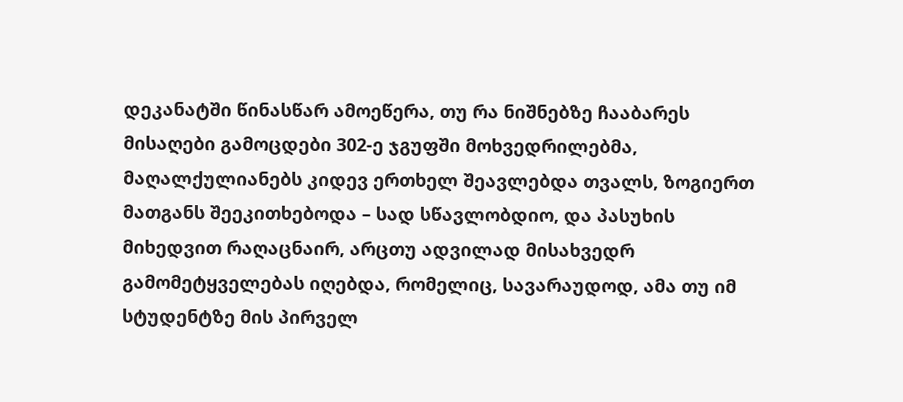დეკანატში წინასწარ ამოეწერა, თუ რა ნიშნებზე ჩააბარეს მისაღები გამოცდები 302-ე ჯგუფში მოხვედრილებმა, მაღალქულიანებს კიდევ ერთხელ შეავლებდა თვალს, ზოგიერთ მათგანს შეეკითხებოდა – სად სწავლობდიო, და პასუხის მიხედვით რაღაცნაირ, არცთუ ადვილად მისახვედრ გამომეტყველებას იღებდა, რომელიც, სავარაუდოდ, ამა თუ იმ სტუდენტზე მის პირველ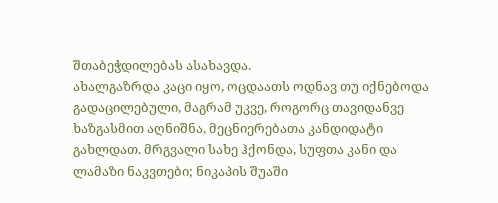შთაბეჭდილებას ასახავდა.
ახალგაზრდა კაცი იყო, ოცდაათს ოდნავ თუ იქნებოდა გადაცილებული, მაგრამ უკვე, როგორც თავიდანვე ხაზგასმით აღნიშნა, მეცნიერებათა კანდიდატი გახლდათ. მრგვალი სახე ჰქონდა, სუფთა კანი და ლამაზი ნაკვთები; ნიკაპის შუაში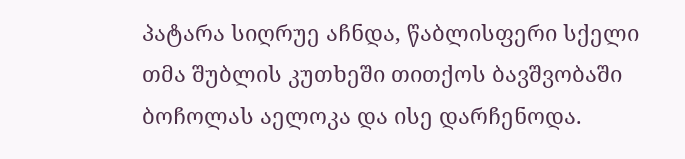პატარა სიღრუე აჩნდა, წაბლისფერი სქელი თმა შუბლის კუთხეში თითქოს ბავშვობაში ბოჩოლას აელოკა და ისე დარჩენოდა.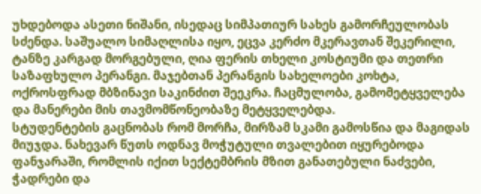უხდებოდა ასეთი ნიშანი, ისედაც სიმპათიურ სახეს გამორჩეულობას სძენდა. საშუალო სიმაღლისა იყო, ეცვა კერძო მკერავთან შეკერილი, ტანზე კარგად მორგებული, ღია ფერის თხელი კოსტიუმი და თეთრი საზაფხულო პერანგი. მაჯებთან პერანგის სახელოები კოხტა, ოქროსფრად მბზინავი საკინძით შეეკრა. ჩაცმულობა, გამომეტყველება და მანერები მის თავმომწონეობაზე მეტყველებდა.
სტუდენტების გაცნობას რომ მორჩა, მირზამ სკამი გამოსწია და მაგიდას მიუჯდა. ნახევარ წუთს ოდნავ მოჭუტული თვალებით იყურებოდა ფანჯარაში, რომლის იქით სექტემბრის მზით განათებული ნაძვები, ჭადრები და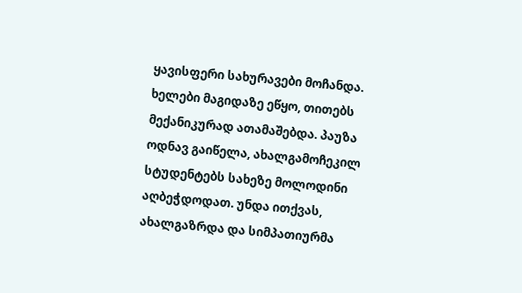ყავისფერი სახურავები მოჩანდა. ხელები მაგიდაზე ეწყო, თითებს მექანიკურად ათამაშებდა. პაუზა ოდნავ გაიწელა, ახალგამოჩეკილ სტუდენტებს სახეზე მოლოდინი აღბეჭდოდათ. უნდა ითქვას, ახალგაზრდა და სიმპათიურმა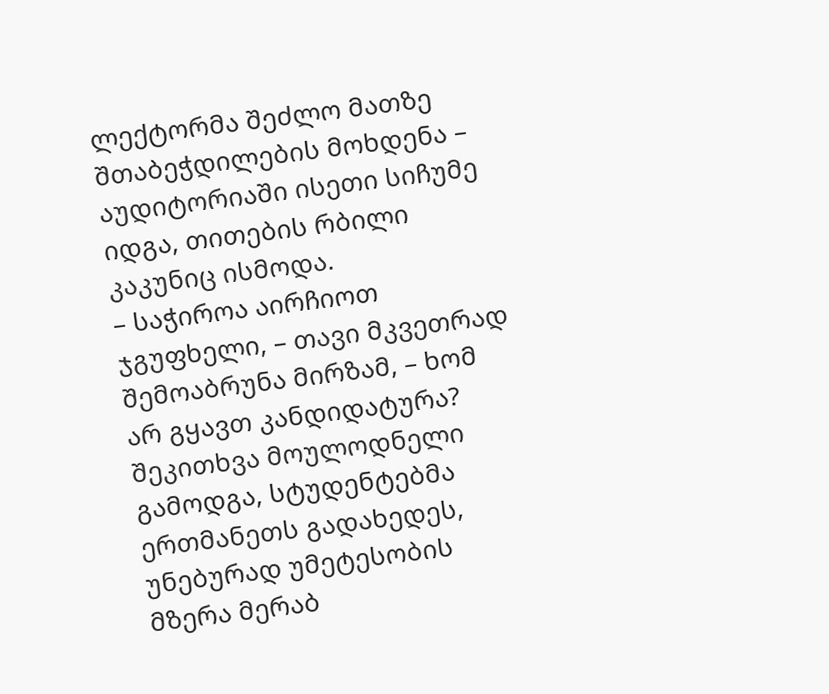ლექტორმა შეძლო მათზე შთაბეჭდილების მოხდენა – აუდიტორიაში ისეთი სიჩუმე იდგა, თითების რბილი კაკუნიც ისმოდა.
– საჭიროა აირჩიოთ ჯგუფხელი, – თავი მკვეთრად შემოაბრუნა მირზამ, – ხომ არ გყავთ კანდიდატურა?
შეკითხვა მოულოდნელი გამოდგა, სტუდენტებმა ერთმანეთს გადახედეს, უნებურად უმეტესობის მზერა მერაბ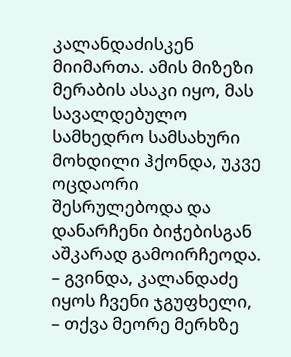კალანდაძისკენ მიიმართა. ამის მიზეზი მერაბის ასაკი იყო, მას სავალდებულო სამხედრო სამსახური მოხდილი ჰქონდა, უკვე ოცდაორი შესრულებოდა და დანარჩენი ბიჭებისგან აშკარად გამოირჩეოდა.
– გვინდა, კალანდაძე იყოს ჩვენი ჯგუფხელი, – თქვა მეორე მერხზე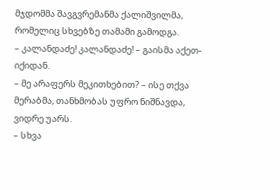მჯდომმა შავგვრემანმა ქალიშვილმა, რომელიც სხვებზე თამამი გამოდგა.
– კალანდაძე! კალანდაძე! – გაისმა აქეთ-იქიდან.
– მე არაფერს მეკითხებით? – ისე თქვა მერაბმა, თანხმობას უფრო ნიშნავდა, ვიდრე უარს.
– სხვა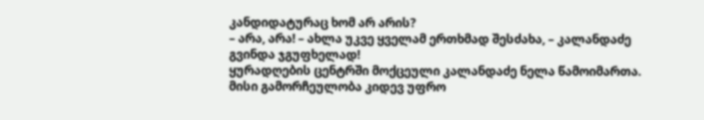კანდიდატურაც ხომ არ არის?
– არა, არა! – ახლა უკვე ყველამ ერთხმად შესძახა, – კალანდაძე გვინდა ჯგუფხელად!
ყურადღების ცენტრში მოქცეული კალანდაძე ნელა წამოიმართა. მისი გამორჩეულობა კიდევ უფრო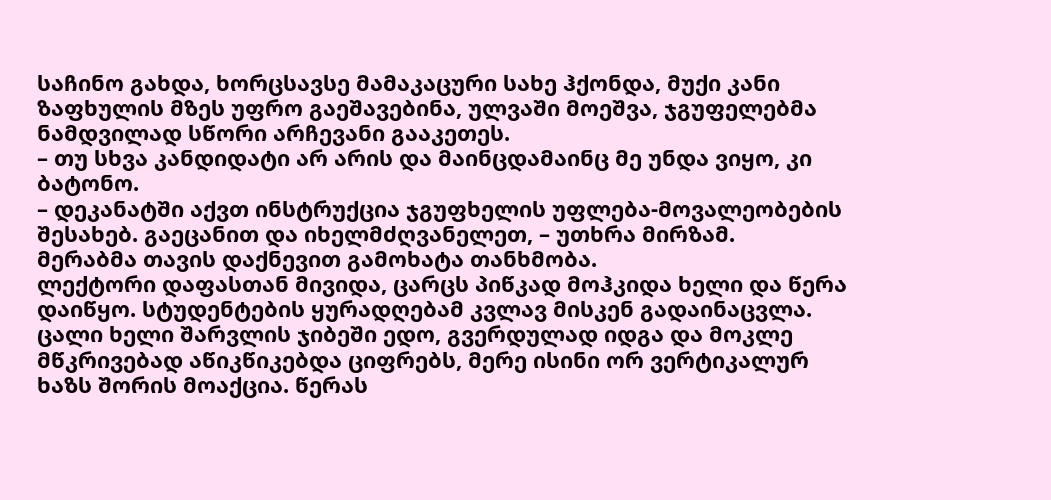საჩინო გახდა, ხორცსავსე მამაკაცური სახე ჰქონდა, მუქი კანი ზაფხულის მზეს უფრო გაეშავებინა, ულვაში მოეშვა, ჯგუფელებმა ნამდვილად სწორი არჩევანი გააკეთეს.
– თუ სხვა კანდიდატი არ არის და მაინცდამაინც მე უნდა ვიყო, კი ბატონო.
– დეკანატში აქვთ ინსტრუქცია ჯგუფხელის უფლება-მოვალეობების შესახებ. გაეცანით და იხელმძღვანელეთ, – უთხრა მირზამ.
მერაბმა თავის დაქნევით გამოხატა თანხმობა.
ლექტორი დაფასთან მივიდა, ცარცს პიწკად მოჰკიდა ხელი და წერა დაიწყო. სტუდენტების ყურადღებამ კვლავ მისკენ გადაინაცვლა. ცალი ხელი შარვლის ჯიბეში ედო, გვერდულად იდგა და მოკლე მწკრივებად აწიკწიკებდა ციფრებს, მერე ისინი ორ ვერტიკალურ ხაზს შორის მოაქცია. წერას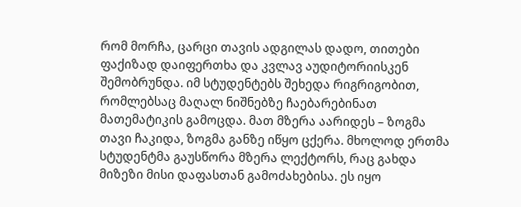რომ მორჩა, ცარცი თავის ადგილას დადო, თითები ფაქიზად დაიფერთხა და კვლავ აუდიტორიისკენ შემობრუნდა. იმ სტუდენტებს შეხედა რიგრიგობით, რომლებსაც მაღალ ნიშნებზე ჩაებარებინათ მათემატიკის გამოცდა. მათ მზერა აარიდეს – ზოგმა თავი ჩაკიდა, ზოგმა განზე იწყო ცქერა. მხოლოდ ერთმა სტუდენტმა გაუსწორა მზერა ლექტორს, რაც გახდა მიზეზი მისი დაფასთან გამოძახებისა. ეს იყო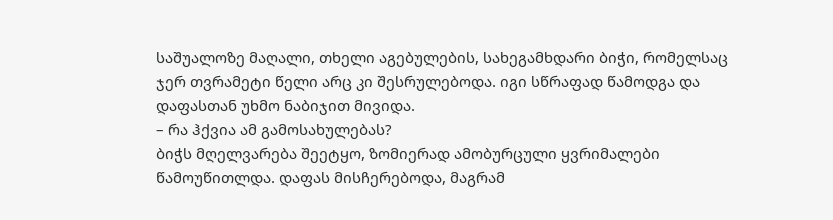საშუალოზე მაღალი, თხელი აგებულების, სახეგამხდარი ბიჭი, რომელსაც ჯერ თვრამეტი წელი არც კი შესრულებოდა. იგი სწრაფად წამოდგა და დაფასთან უხმო ნაბიჯით მივიდა.
– რა ჰქვია ამ გამოსახულებას?
ბიჭს მღელვარება შეეტყო, ზომიერად ამობურცული ყვრიმალები წამოუწითლდა. დაფას მისჩერებოდა, მაგრამ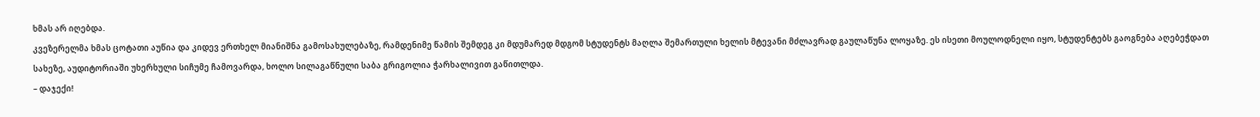ხმას არ იღებდა.
კვეზერელმა ხმას ცოტათი აუწია და კიდევ ერთხელ მიანიშნა გამოსახულებაზე, რამდენიმე წამის შემდეგ კი მდუმარედ მდგომ სტუდენტს მაღლა შემართული ხელის მტევანი მძლავრად გაულაწუნა ლოყაზე. ეს ისეთი მოულოდნელი იყო, სტუდენტებს გაოგნება აღებეჭდათ სახეზე, აუდიტორიაში უხერხული სიჩუმე ჩამოვარდა, ხოლო სილაგაწნული საბა გრიგოლია ჭარხალივით გაწითლდა.
– დაჯექი!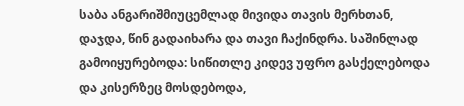საბა ანგარიშმიუცემლად მივიდა თავის მერხთან, დაჯდა, წინ გადაიხარა და თავი ჩაქინდრა. საშინლად გამოიყურებოდა: სიწითლე კიდევ უფრო გასქელებოდა და კისერზეც მოსდებოდა,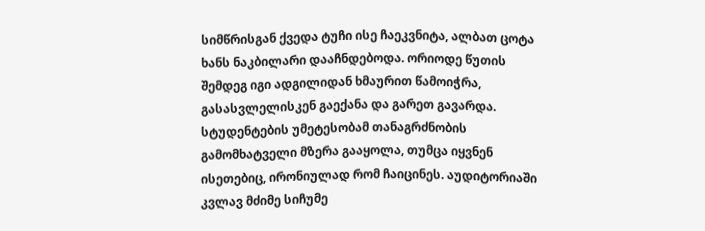სიმწრისგან ქვედა ტუჩი ისე ჩაეკვნიტა, ალბათ ცოტა ხანს ნაკბილარი დააჩნდებოდა. ორიოდე წუთის შემდეგ იგი ადგილიდან ხმაურით წამოიჭრა, გასასვლელისკენ გაექანა და გარეთ გავარდა.
სტუდენტების უმეტესობამ თანაგრძნობის გამომხატველი მზერა გააყოლა, თუმცა იყვნენ ისეთებიც, ირონიულად რომ ჩაიცინეს. აუდიტორიაში კვლავ მძიმე სიჩუმე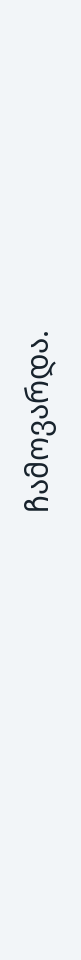ჩამოვარდა.